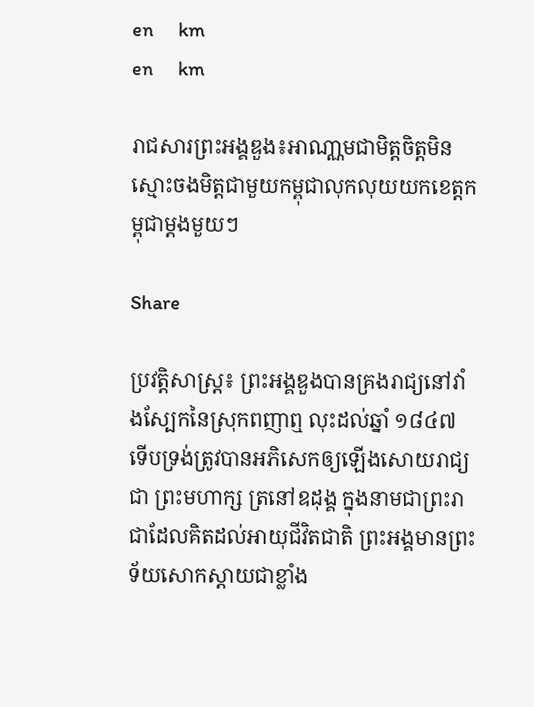en     km
en     km

រាជសារព្រះអង្គឌួង៖អាណា្ណមជាមិត្តចិត្តមិនស្មោះចងមិត្តជាមួយកម្ពុជាលុកលុយយកខេត្តកម្ពុជាម្ដងមួយៗ

Share

ប្រវត្តិសាស្រ្ដ៖ ព្រះអង្គឌួងបានគ្រងរាជ្យនៅវាំងស្បែកនៃស្រុកពញាឮ លុះដល់ឆ្នាំ ១៨៤៧ ទើបទ្រង់ត្រូវបានអភិសេកឲ្យឡើងសោយរាជ្យ ជា ព្រះមហាក្ស ត្រនៅឧដុង្គ ក្នុងនាមជាព្រះរាជាដែលគិតដល់អាយុជីវិតជាតិ ព្រះអង្គមានព្រះទ័យសោកស្ដាយជាខ្លាំង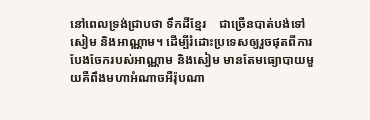នៅពេលទ្រង់ជ្រាបថា ទឹកដីខ្មែរ    ជាច្រើនបាត់បង់ទៅសៀម និងអាណ្ណាម។ ដើម្បីរំដោះប្រទេសឲ្យរួចផុតពីការបែងចែករបស់អាណ្ណាម និងសៀម មានតែមធ្យោបាយមួយគឺពឹងមហាអំណាចអឺរ៉ុបណា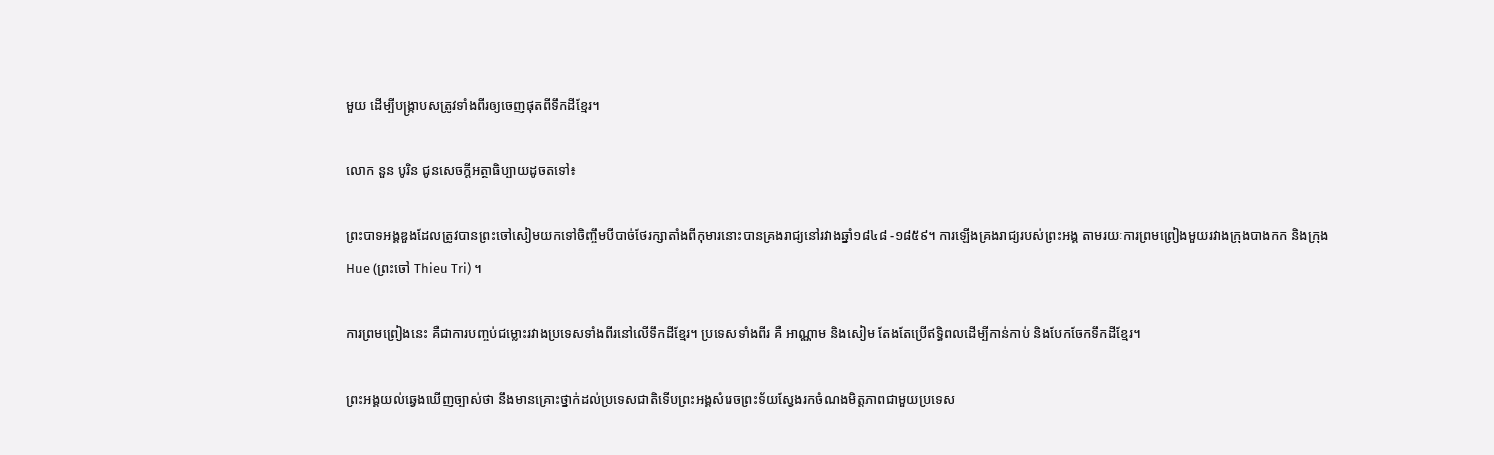មួយ ដើម្បីបង្ក្រាបសត្រូវទាំងពីរឲ្យចេញផុតពីទឹកដីខ្មែរ។

លោក នួន បូរិន ជូនសេចក្ដីអត្ថាធិប្បាយដូចតទៅ៖

ព្រះបាទអង្គឌួងដែលត្រូវបានព្រះចៅសៀមយកទៅចិញ្ចឹមបីបាច់ថែរក្សាតាំងពីកុមារនោះបានគ្រងរាជ្យនៅរវាងឆ្នាំ១៨៤៨ -១៨៥៩។ ការឡើងគ្រងរាជ្យរបស់ព្រះអង្គ តាមរយៈការព្រមព្រៀងមួយរវាងក្រុងបាងកក និងក្រុងHue (ព្រះចៅ Thieu Tri) ។

ការព្រមព្រៀងនេះ គឺជាការបញ្ចប់ជម្លោះរវាងប្រទេសទាំងពីរនៅលើទឹកដីខ្មែរ។ ប្រទេសទាំងពីរ គឺ អាណ្ណាម និងសៀម តែងតែប្រើឥទ្ធិពលដើម្បីកាន់កាប់ និងបែកចែកទឹកដីខ្មែរ។

ព្រះអង្គយល់ឆ្វេងឃើញច្បាស់ថា នឹងមានគ្រោះថ្នាក់ដល់ប្រទេសជាតិទើបព្រះអង្គសំរេចព្រះទ័យស្វែងរកចំណងមិត្តភាពជាមួយប្រទេស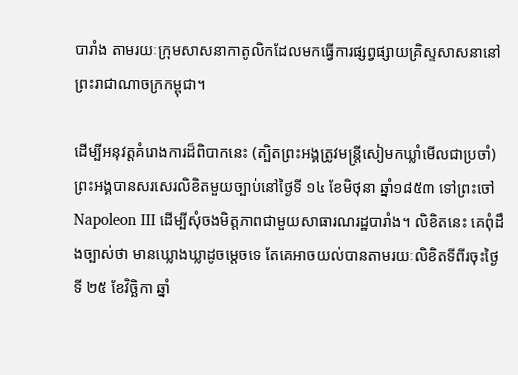បារាំង តាមរយៈក្រុមសាសនាកាតូលិកដែលមកធ្វើការផ្សព្វផ្សាយគ្រិស្ទសាសនានៅព្រះរាជាណាចក្រកម្ពុជា។

ដើម្បីអនុវត្តគំរោងការដ៏ពិបាកនេះ (ត្បិតព្រះអង្គត្រូវមន្រ្ដីសៀមកឃ្លាំមើលជាប្រចាំ) ព្រះអង្គបានសរសេរលិខិតមួយច្បាប់នៅថ្ងៃទី ១៤ ខែមិថុនា ឆ្នាំ១៨៥៣ ទៅព្រះចៅ Napoleon III ដើម្បីសុំចងមិត្តភាពជាមួយសាធារណរដ្ឋបារាំង។ លិខិតនេះ គេពុំដឹងច្បាស់ថា មានឃ្លោងឃ្លាដូចម្ដេចទេ តែគេអាចយល់បានតាមរយៈលិខិតទីពីរចុះថ្ងៃទី ២៥ ខែវិច្ឆិកា ឆ្នាំ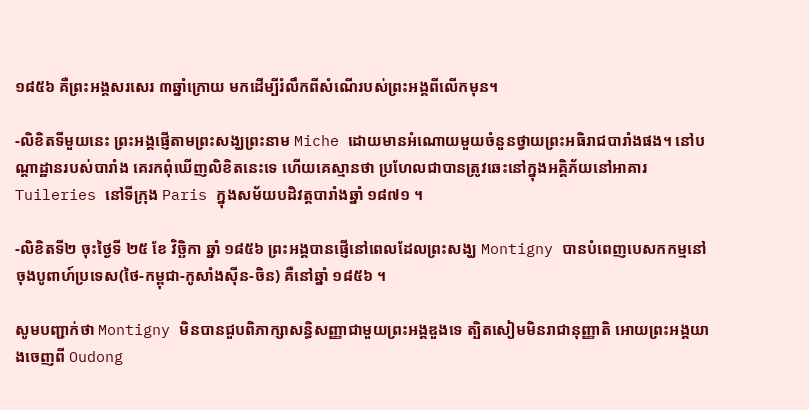១៨៥៦ គឺព្រះអង្គសរសេរ ៣ឆ្នាំក្រោយ មកដើម្បីរំលឹកពីសំណើរបស់ព្រះអង្គពីលើកមុន។

-លិខិតទីមួយនេះ ព្រះអង្គផ្ញើតាមព្រះសង្ឃព្រះនាម Miche ដោយមានអំណោយមួយចំនួនថ្វាយព្រះអធិរាជបារាំងផង។ នៅបណ្ដាដ្ឋានរបស់បារាំង គេរកពុំឃើញលិខិតនេះទេ ហើយគេស្មានថា ប្រហែលជាបានត្រូវឆេះនៅក្នុងអគ្គិភ័យនៅអាគារ Tuileries នៅទីក្រុង Paris ក្នុងសម័យបដិវត្តបារាំងឆ្នាំ ១៨៧១ ។

-លិខិតទី២ ចុះថ្ងៃទី ២៥ ខែ វិច្ឆិកា ឆ្នាំ ១៨៥៦ ព្រះអង្គបានផ្ញើនៅពេលដែលព្រះសង្ឃ Montigny បានបំពេញបេសកកម្មនៅចុងបូពាហ៍ប្រទេស(ថៃ-កម្ពុជា-កូសាំងស៊ីន-ចិន) គឺនៅឆ្នាំ ១៨៥៦ ។

សូមបញ្ជាក់ថា Montigny មិនបានជួបពិភាក្សាសន្ធិសញ្ញាជាមួយព្រះអង្គឌួងទេ ត្បិតសៀមមិនរាជានុញ្ញាតិ អោយព្រះអង្គយាងចេញពី Oudong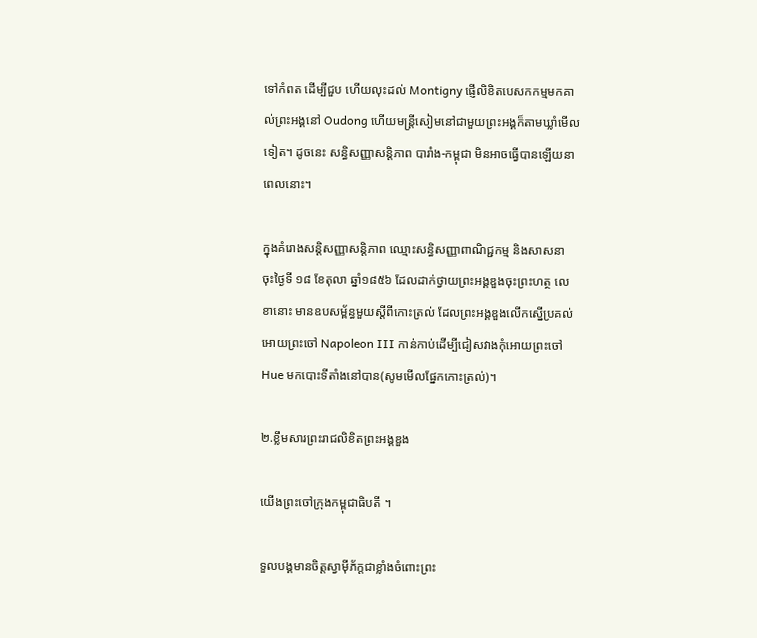ទៅកំពត ដើម្បីជួប ហើយលុះដល់ Montigny ផ្ញើលិខិតបេសកកម្មមកគាល់ព្រះអង្គនៅ Oudong ហើយមន្រ្ដីសៀមនៅជាមួយព្រះអង្គក៏តាមឃ្លាំមើលទៀត។ ដូចនេះ សន្ធិសញ្ញាសន្ដិភាព បារាំង-កម្ពុជា មិនអាចធ្វើបានឡើយនាពេលនោះ។

ក្នុងគំរោងសន្ដិសញ្ញាសន្ដិភាព ឈ្មោះសន្ធិសញ្ញាពាណិជ្ជកម្ម និងសាសនា ចុះថ្ងៃទី ១៨ ខែតុលា ឆ្នាំ១៨៥៦ ដែលដាក់ថ្វាយព្រះអង្គឌួងចុះព្រះហត្ថ លេខានោះ មានឧបសម្ព័ន្ធមួយស្ដីពីកោះត្រល់ ដែលព្រះអង្គឌួងលើកស្នើប្រគល់អោយព្រះចៅ Napoleon III កាន់កាប់ដើម្បីជៀសវាងកុំអោយព្រះចៅ Hue មកបោះទីតាំងនៅបាន(សូមមើលផ្នែកកោះត្រល់)។

២.ខ្លឹមសារព្រះរាជលិខិតព្រះអង្គឌួង

យើងព្រះចៅក្រុងកម្ពុជាធិបតី ។

ទួលបង្គមានចិត្តស្វាម៉ីភ័ក្ដជាខ្លាំងចំពោះព្រះ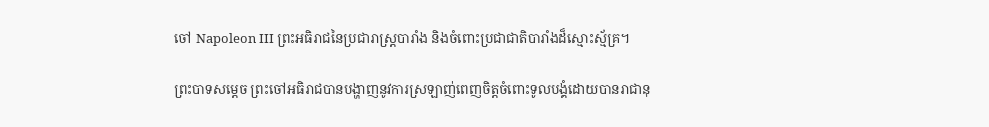ចៅ Napoleon III ព្រះអធិរាជនៃប្រជារាស្រ្ដបារាំង និងចំពោះប្រជាជាតិបារាំងដ៏ស្មោះស្ម័គ្រ។

ព្រះបាទសម្ដេច ព្រះចៅអធិរាជបានបង្ហាញនូវការស្រឡាញ់ពេញចិត្តចំពោះទូលបង្គំដោយបានរាជានុ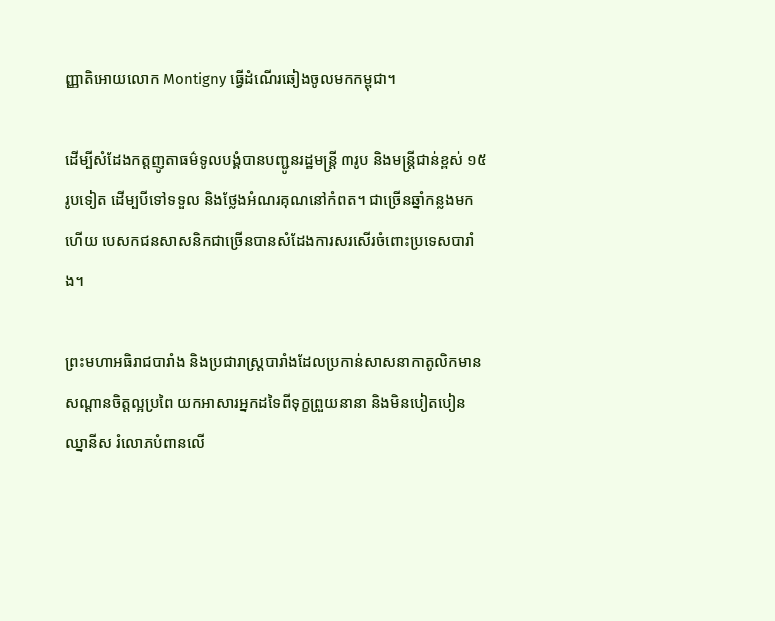ញ្ញាតិអោយលោក Montigny ធ្វើដំណើរឆៀងចូលមកកម្ពុជា។

ដើម្បីសំដែងកត្តញូតាធម៌ទូលបង្គំបានបញ្ជូនរដ្ឋមន្រ្ដី ៣រូប និងមន្រ្ដីជាន់ខ្ពស់ ១៥រូបទៀត ដើម្បបីទៅទទួល និងថ្លែងអំណរគុណនៅកំពត។ ជាច្រើនឆ្នាំកន្លងមកហើយ បេសកជនសាសនិកជាច្រើនបានសំដែងការសរសើរចំពោះប្រទេសបារាំង។

ព្រះមហាអធិរាជបារាំង និងប្រជារាស្រ្ដបារាំងដែលប្រកាន់សាសនាកាតូលិកមានសណ្ដានចិត្តល្អប្រពៃ យកអាសារអ្នកដទៃពីទុក្ខព្រួយនានា និងមិនបៀតបៀន ឈ្នានីស រំលោភបំពានលើ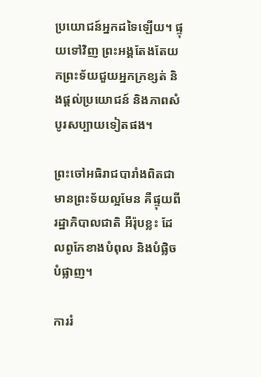ប្រយោជន៍អ្នកដទៃឡើយ។ ផ្ទុយទៅវិញ ព្រះអង្គតែងតែយកព្រះទ័យជួយអ្នកក្រខ្សត់ និងផ្ដល់ប្រយោជន៍ និងភាពសំបូរសប្បាយទៀតផង។

ព្រះចៅអធិរាជបារាំងពិតជាមានព្រះទ័យល្អមែន គឺផ្ទុយពីរដ្ឋាភិបាលជាតិ អឺរ៉ុបខ្លះ ដែលពូកែខាងបំពុល និងបំផ្លិចបំផ្លាញ។

ការរំ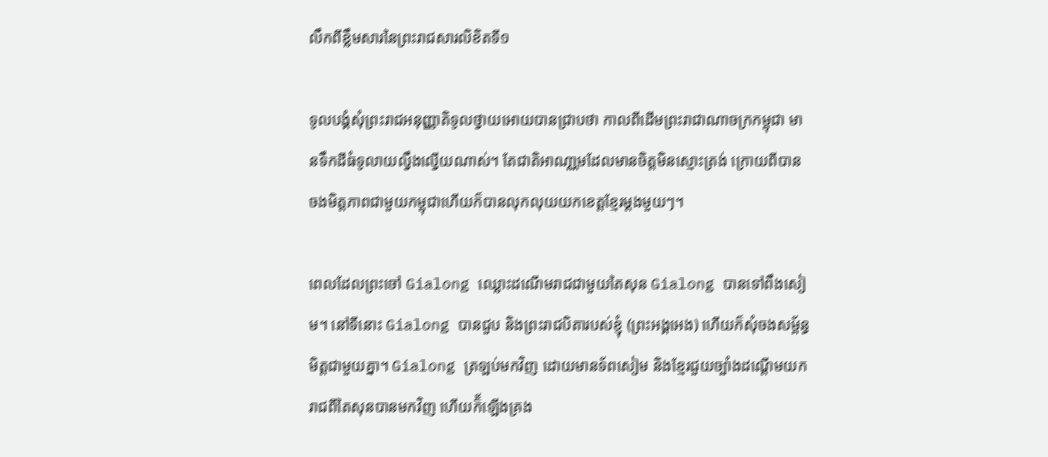លឹកពីខ្លឹមសារនៃព្រះរាជសារលិខិតទី១

ទូលបង្គំសុំព្រះរាជអនុញ្ញាតិទូលថ្វាយអោយបានជ្រាបថា កាលពីដើមព្រះរាជាណាចក្រកម្ពុជា មានទឹកដីធំទូលាយល្វឹងល្វើយណាស់។ តែជាតិអាណា្ណមដែលមានចិត្តមិនស្មោះត្រង់ ក្រោយពីបានចងមិត្តភាពជាមួយកម្ពុជាហើយក៏បានលុកលុយយកខេត្តខ្មែរម្ដងមួយៗ។

ពេលដែលព្រះចៅ Gialong ឈ្លោះដណើមរាជជាមួយតៃសុន Gialong បានទៅពឹងសៀម។ នៅទីនោះ Gialong បានជួប និងព្រះរាជបិតារបស់ខ្ញុំ (ព្រះអង្គអេង) ហើយក៏សុំចងសម្ព័ន្ធមិត្តជាមួយគ្នា។ Gialong ត្រឡប់មកវិញ ដោយមានទ័ពសៀម និងខ្មែរជួយច្បាំងដណ្ដើមយករាជពីតៃសុនបានមកវិញ ហើយក៏័ឡើងគ្រង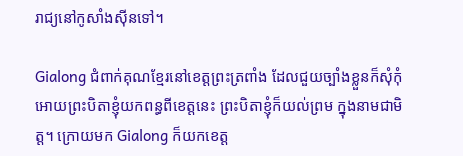រាជ្យនៅកូសាំងស៊ីនទៅ។

Gialong ជំពាក់គុណខ្មែរនៅខេត្តព្រះត្រពាំង ដែលជួយច្បាំងខ្លួនក៏សុំកុំអោយព្រះបិតាខ្ញុំយកពន្ធពីខេត្តនេះ ព្រះបិតាខ្ញុំក៏យល់ព្រម ក្នុងនាមជាមិត្ត។ ក្រោយមក Gialong ក៏យកខេត្ត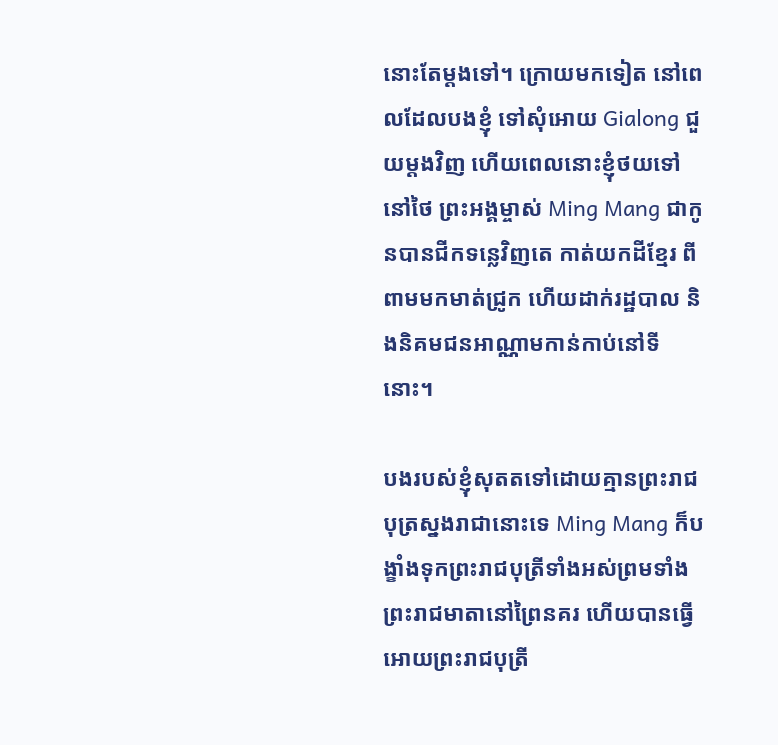នោះតែម្ដងទៅ។ ក្រោយមកទៀត នៅពេលដែលបងខ្ញុំ ទៅសុំអោយ Gialong ជួយម្ដងវិញ ហើយពេលនោះខ្ញុំថយទៅនៅថៃ ព្រះអង្គម្ចាស់ Ming Mang ជាកូនបានជីកទន្លេវិញតេ កាត់យកដីខ្មែរ ពីពាមមកមាត់ជ្រូក ហើយដាក់រដ្ឋបាល និងនិគមជនអាណ្ណាមកាន់កាប់នៅទីនោះ។

បងរបស់ខ្ញុំសុតតទៅដោយគ្មានព្រះរាជបុត្រស្នងរាជានោះទេ Ming Mang ក៏បង្ខាំងទុកព្រះរាជបុត្រីទាំងអស់ព្រមទាំងព្រះរាជមាតានៅព្រៃនគរ ហើយបានធ្វើអោយព្រះរាជបុត្រី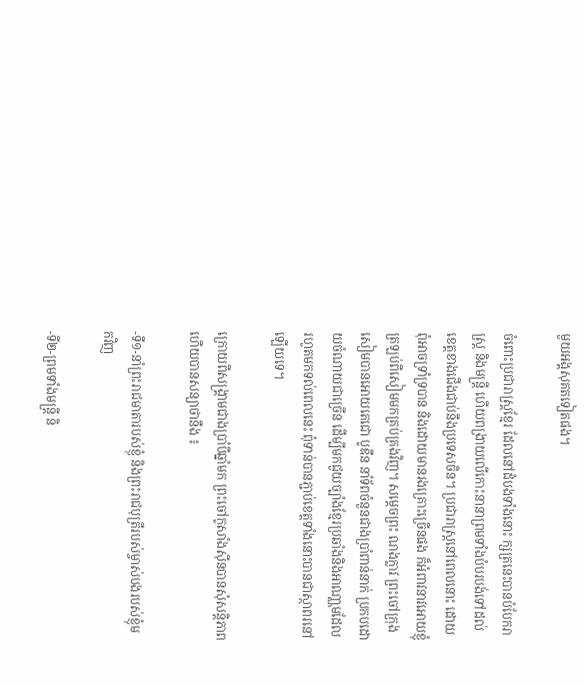មួយអង្គសុគតទៀតផង។

ចំពោះប្រជារាស្រ្ដខ្មែរ ដែលនៅដំបងទាំងនោះ ក្សត្រនេះបានបំបែករាស្រ្ដ និងមន្រ្ដី ហើយពង្រាយលើកោះនានាព្រមទាំងបំបរបង់ទៅដល់ខេត្តខាងជើងជាប់នឹងប្រទេសចិន។ ប្រជារាស្រ្ដនៅពេលនោះ ដោយពុំអាចទ្រាំទ្របាន និងដោយមានរងគ្រោះច្រើនផង ក៏អំពាវនាវអោយខ្ញុំត្រឡប់ពីសៀមមកគ្រប់គ្រងវិញ។ សម្ដេចព្រះ ណងក្លាវ ព្រះចៅក្រុងសៀមបានអោយតេជោ បូឌឹន នាំទ័ពចំនួនជាងប្រាំពាន់នាក់ ប្រកបដោយចំណាយជាច្រើន ដើម្បីមកជួយច្បាំងខ្មែរប្រឆាំងនិងអាណា្ណមដែលរហូតមកទល់ពេលនេះ ពុំទាន់បានភ្ជាប់ខេត្តទាំងនោះបានជាស្ថាពរនៅឡើយទេ។

ក្រោយពីសង្រ្គាមជាងប្រាំបីឆ្នាំមក ព្រះចៅកូសាំងស៊ីនបានសុំសន្ដិភាពហើយបានសន្យាថានឹង ៖

-ទី១-នាំព្រះរាជមាតារបស់ខ្ញុំ និងព្រះរាជបុត្រីរបស់ម្ចាស់បងរបស់ខ្ញុំមកវិញ

-ទី២-ព្រមទាំងមន្រ្ដី និ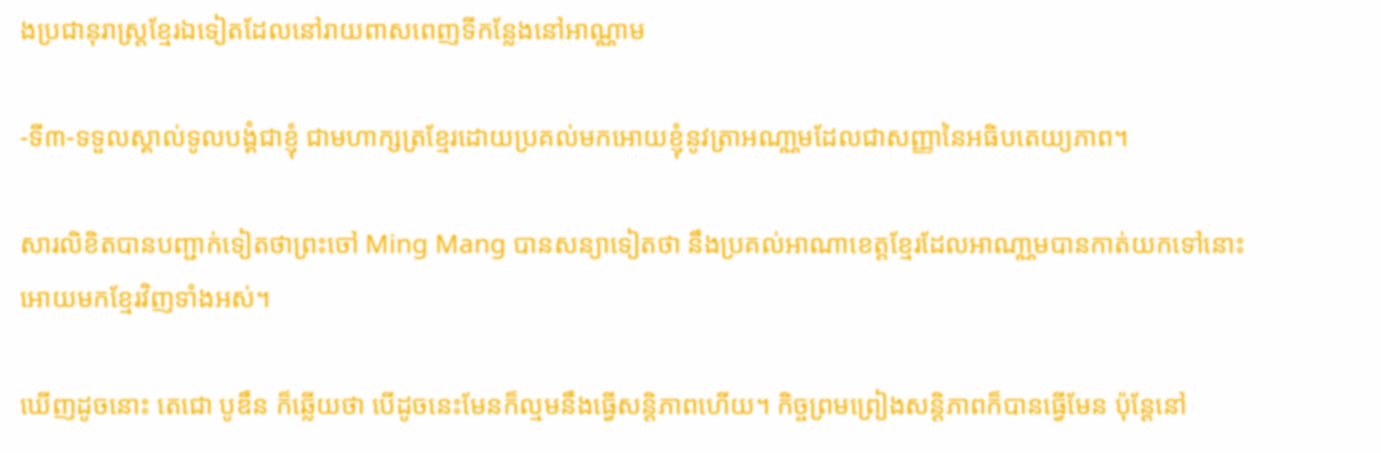ងប្រជានុរាស្រ្ដខ្មែរឯទៀតដែលនៅរាយពាសពេញទីកន្លែងនៅអាណ្ណាម

-ទី៣-ទទួលស្គាល់ទូលបង្គំជាខ្ញុំ ជាមហាក្សត្រខ្មែរដោយប្រគល់មកអោយខ្ញុំនូវត្រាអណា្ណមដែលជាសញ្ញានៃអធិបតេយ្យភាព។

សារលិខិតបានបញ្ជាក់ទៀតថាព្រះចៅ Ming Mang បានសន្យាទៀតថា នឹងប្រគល់អាណាខេត្តខ្មែរដែលអាណា្ណមបានកាត់យកទៅនោះអោយមកខ្មែរវិញទាំងអស់។

ឃើញដូចនោះ តេជោ បូឌឹន ក៏ឆ្លើយថា បើដូចនេះមែនក៏ល្មមនឹងធ្វើសន្ដិភាពហើយ។ កិច្ចព្រមព្រៀងសន្ដិភាពក៏បានធ្វើមែន ប៉ុន្ដែនៅ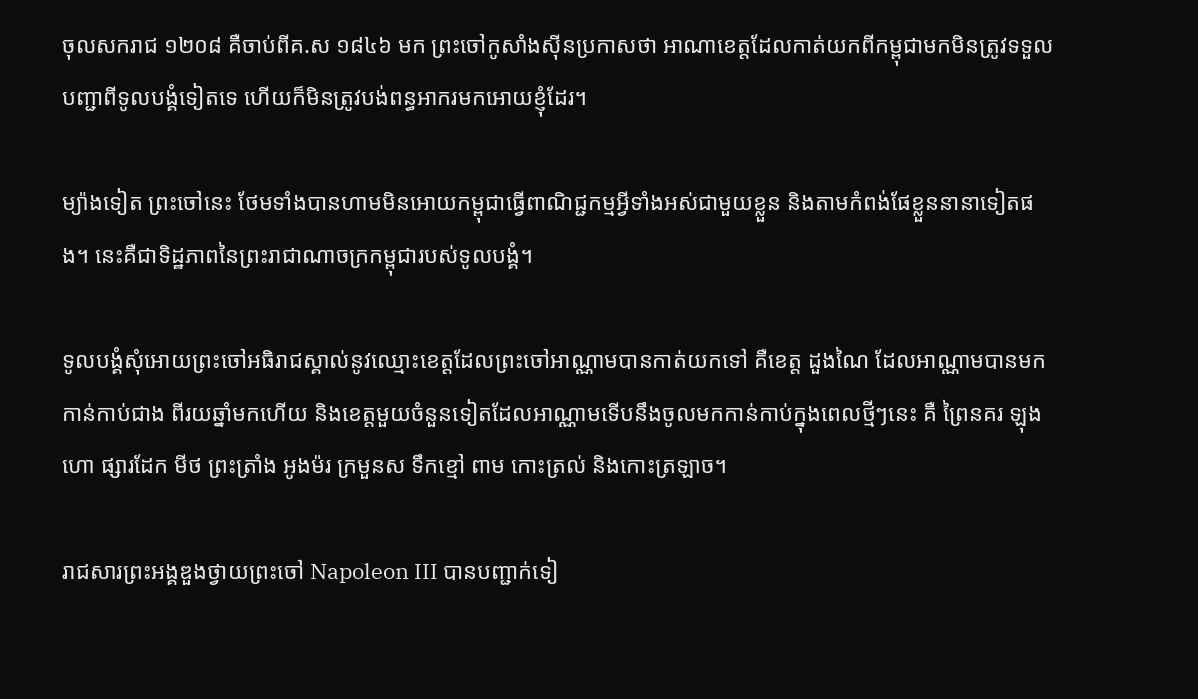ចុលសករាជ ១២០៨ គឺចាប់ពីគ.ស ១៨៤៦ មក ព្រះចៅកូសាំងស៊ីនប្រកាសថា អាណាខេត្តដែលកាត់យកពីកម្ពុជាមកមិនត្រូវទទួលបញ្ជាពីទូលបង្គំទៀតទេ ហើយក៏មិនត្រូវបង់ពន្ធអាករមកអោយខ្ញុំដែរ។

ម្យ៉ាងទៀត ព្រះចៅនេះ ថែមទាំងបានហាមមិនអោយកម្ពុជាធ្វើពាណិជ្ជកម្មអ្វីទាំងអស់ជាមួយខ្លួន និងតាមកំពង់ផែខ្លួននានាទៀតផង។ នេះគឺជាទិដ្ឋភាពនៃព្រះរាជាណាចក្រកម្ពុជារបស់ទូលបង្គំ។

ទូលបង្គំសុំអោយព្រះចៅអធិរាជស្គាល់នូវឈ្មោះខេត្តដែលព្រះចៅអាណ្ណាមបានកាត់យកទៅ គឺខេត្ត ដួងណៃ ដែលអាណ្ណាមបានមកកាន់កាប់ជាង ពីរយឆ្នាំមកហើយ និងខេត្តមួយចំនួនទៀតដែលអាណ្ណាមទើបនឹងចូលមកកាន់កាប់ក្នុងពេលថ្មីៗនេះ គឺ ព្រៃនគរ ឡុងហោ ផ្សារដែក មីថ ព្រះត្រាំង អូងម៉រ ក្រមួនស ទឹកខ្មៅ ពាម កោះត្រល់ និងកោះត្រឡាច។

រាជសារព្រះអង្គឌួងថ្វាយព្រះចៅ Napoleon III បានបញ្ជាក់ទៀ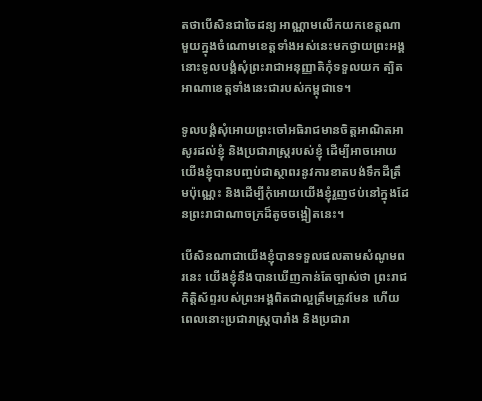តថាបើសិនជាចៃដន្យ អាណ្ណាមលើកយកខេត្តណាមួយក្នុងចំណោមខេត្តទាំងអស់នេះមកថ្វាយព្រះអង្គ នោះទូលបង្គំសុំព្រះរាជាអនុញ្ញាតិកុំទទួលយក ត្បិតអាណាខេត្តទាំងនេះជារបស់កម្ពុជាទេ។

ទូលបង្គំសុំអោយព្រះចៅអធិរាជមានចិត្តអាណិតអាសូរដល់ខ្ញុំ និងប្រជារាស្រ្ដរបស់ខ្ញុំ ដើម្បីអាចអោយយើងខ្ញុំបានបញ្ចប់ជាស្ថាពរនូវការខាតបង់ទឹកដីត្រឹមប៉ុណ្ណេះ និងដើម្បីកុំអោយយើងខ្ញុំរួញថប់នៅក្នុងដែនព្រះរាជាណាចក្រដ៏តូចចង្អៀតនេះ។

បើសិនណាជាយើងខ្ញុំបានទទួលផលតាមសំណូមពរនេះ យើងខ្ញុំនឹងបានឃើញកាន់តែច្បាស់ថា ព្រះរាជកិត្តិស័ព្ទរបស់ព្រះអង្គពិតជាល្អត្រឹមត្រូវមែន ហើយពេលនោះប្រជារាស្រ្ដបារាំង និងប្រជារា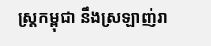ស្រ្ដកម្ពុជា នឹងស្រឡាញ់រា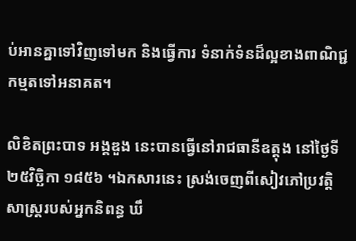ប់អានគ្នាទៅវិញទៅមក និងធ្វើការ ទំនាក់ទំនដ៏ល្អខាងពាណិជ្ជកម្មតទៅអនាគត។

លិខិតព្រះបាទ អង្គឌួង នេះបានធ្វើនៅរាជធានីឧត្តុង នៅថ្ងៃទី២៥វិច្ឆិកា ១៨៥៦ ។ឯកសារនេះ ស្រង់ចេញពីសៀវភៅប្រវត្តិសាស្ត្ររបស់អ្នកនិពន្ធ ឃឹ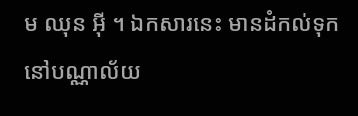ម ឈុន អ៊ី ។ ឯកសារនេះ មានដំកល់ទុកនៅបណ្ណាល័យ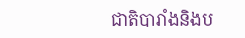ជាតិបារាំងនិងប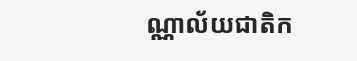ណ្ណាល័យជាតិក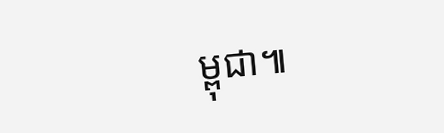ម្ពុជា៕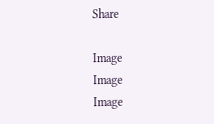Share

Image
Image
Image